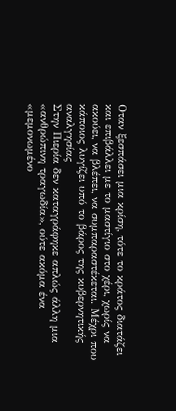Οταν ξεσπάσει μια κρίση, τότε το κράτος διατάζει και επιβάλλει με το μαστίγιο στο χέρι, χωρίς να ακούει, να βλέπει, να συμπαραστέκεται. Μέχρι που κάποιος λυγίζει υπό το βάρος της κυβερνητικής αναλγησίας
Στην Πιερία δεν καταγράφηκε απλώς άλλη μια «ανθρώπινη τραγωδία», ούτε ακόμα ένα «μεμονωμένο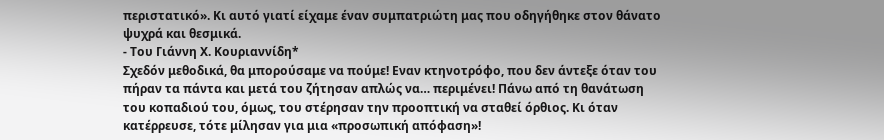περιστατικό». Κι αυτό γιατί είχαμε έναν συμπατριώτη μας που οδηγήθηκε στον θάνατο ψυχρά και θεσμικά.
- Του Γιάννη Χ. Κουριαννίδη*
Σχεδόν μεθοδικά, θα μπορούσαμε να πούμε! Εναν κτηνοτρόφο, που δεν άντεξε όταν του πήραν τα πάντα και μετά του ζήτησαν απλώς να… περιμένει! Πάνω από τη θανάτωση του κοπαδιού του, όμως, του στέρησαν την προοπτική να σταθεί όρθιος. Κι όταν κατέρρευσε, τότε μίλησαν για μια «προσωπική απόφαση»!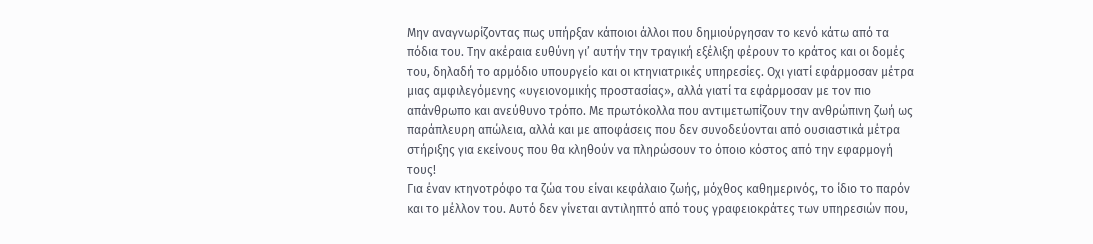Μην αναγνωρίζοντας πως υπήρξαν κάποιοι άλλοι που δημιούργησαν το κενό κάτω από τα πόδια του. Την ακέραια ευθύνη γι’ αυτήν την τραγική εξέλιξη φέρουν το κράτος και οι δομές του, δηλαδή το αρμόδιο υπουργείο και οι κτηνιατρικές υπηρεσίες. Οχι γιατί εφάρμοσαν μέτρα μιας αμφιλεγόμενης «υγειονομικής προστασίας», αλλά γιατί τα εφάρμοσαν με τον πιο απάνθρωπο και ανεύθυνο τρόπο. Με πρωτόκολλα που αντιμετωπίζουν την ανθρώπινη ζωή ως παράπλευρη απώλεια, αλλά και με αποφάσεις που δεν συνοδεύονται από ουσιαστικά μέτρα στήριξης για εκείνους που θα κληθούν να πληρώσουν το όποιο κόστος από την εφαρμογή τους!
Για έναν κτηνοτρόφο τα ζώα του είναι κεφάλαιο ζωής, μόχθος καθημερινός, το ίδιο το παρόν και το μέλλον του. Αυτό δεν γίνεται αντιληπτό από τους γραφειοκράτες των υπηρεσιών που,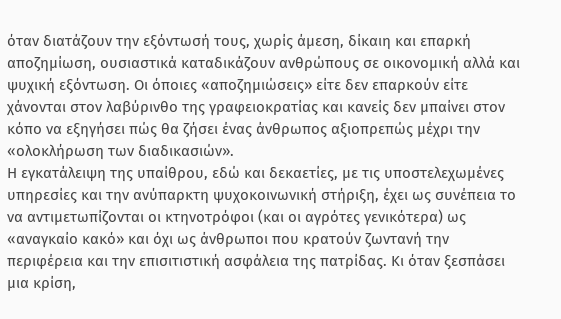όταν διατάζουν την εξόντωσή τους, χωρίς άμεση, δίκαιη και επαρκή αποζημίωση, ουσιαστικά καταδικάζουν ανθρώπους σε οικονομική αλλά και ψυχική εξόντωση. Οι όποιες «αποζημιώσεις» είτε δεν επαρκούν είτε χάνονται στον λαβύρινθο της γραφειοκρατίας και κανείς δεν μπαίνει στον κόπο να εξηγήσει πώς θα ζήσει ένας άνθρωπος αξιοπρεπώς μέχρι την «ολοκλήρωση των διαδικασιών».
Η εγκατάλειψη της υπαίθρου, εδώ και δεκαετίες, με τις υποστελεχωμένες υπηρεσίες και την ανύπαρκτη ψυχοκοινωνική στήριξη, έχει ως συνέπεια το να αντιμετωπίζονται οι κτηνοτρόφοι (και οι αγρότες γενικότερα) ως «αναγκαίο κακό» και όχι ως άνθρωποι που κρατούν ζωντανή την περιφέρεια και την επισιτιστική ασφάλεια της πατρίδας. Κι όταν ξεσπάσει μια κρίση,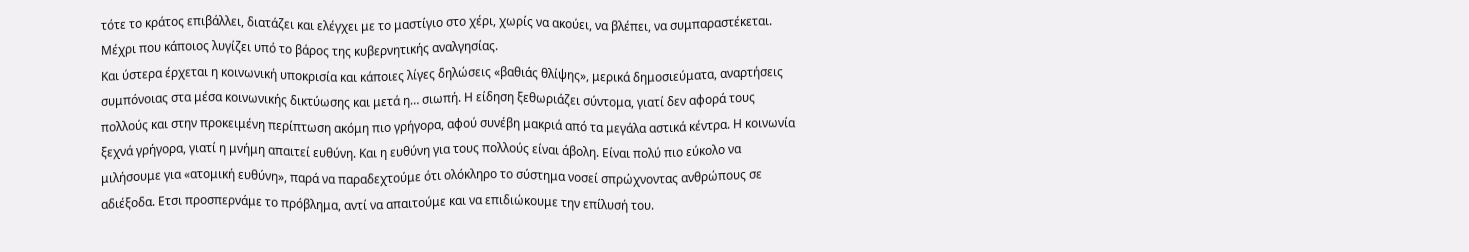τότε το κράτος επιβάλλει, διατάζει και ελέγχει με το μαστίγιο στο χέρι, χωρίς να ακούει, να βλέπει, να συμπαραστέκεται. Μέχρι που κάποιος λυγίζει υπό το βάρος της κυβερνητικής αναλγησίας.
Και ύστερα έρχεται η κοινωνική υποκρισία και κάποιες λίγες δηλώσεις «βαθιάς θλίψης», μερικά δημοσιεύματα, αναρτήσεις συμπόνοιας στα μέσα κοινωνικής δικτύωσης και μετά η… σιωπή. Η είδηση ξεθωριάζει σύντομα, γιατί δεν αφορά τους πολλούς και στην προκειμένη περίπτωση ακόμη πιο γρήγορα, αφού συνέβη μακριά από τα μεγάλα αστικά κέντρα. Η κοινωνία ξεχνά γρήγορα, γιατί η μνήμη απαιτεί ευθύνη. Και η ευθύνη για τους πολλούς είναι άβολη. Είναι πολύ πιο εύκολο να μιλήσουμε για «ατομική ευθύνη», παρά να παραδεχτούμε ότι ολόκληρο το σύστημα νοσεί σπρώχνοντας ανθρώπους σε αδιέξοδα. Ετσι προσπερνάμε το πρόβλημα, αντί να απαιτούμε και να επιδιώκουμε την επίλυσή του.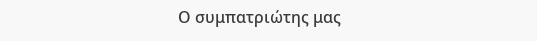Ο συμπατριώτης μας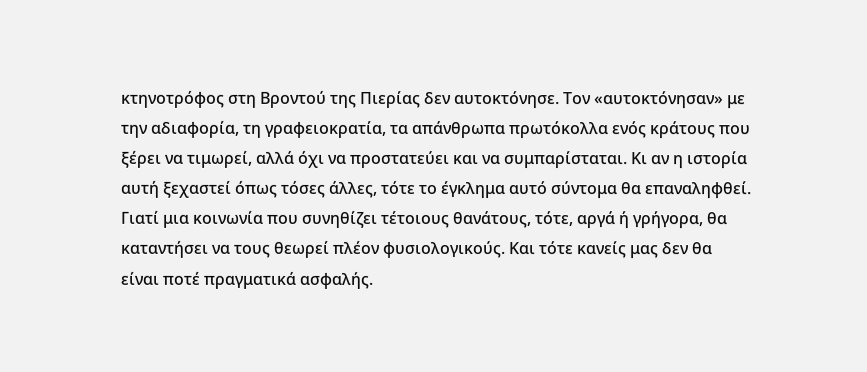κτηνοτρόφος στη Βροντού της Πιερίας δεν αυτοκτόνησε. Τον «αυτοκτόνησαν» με την αδιαφορία, τη γραφειοκρατία, τα απάνθρωπα πρωτόκολλα ενός κράτους που ξέρει να τιμωρεί, αλλά όχι να προστατεύει και να συμπαρίσταται. Κι αν η ιστορία αυτή ξεχαστεί όπως τόσες άλλες, τότε το έγκλημα αυτό σύντομα θα επαναληφθεί. Γιατί μια κοινωνία που συνηθίζει τέτοιους θανάτους, τότε, αργά ή γρήγορα, θα καταντήσει να τους θεωρεί πλέον φυσιολογικούς. Και τότε κανείς μας δεν θα είναι ποτέ πραγματικά ασφαλής.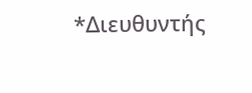*Διευθυντής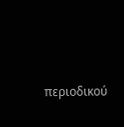περιοδικού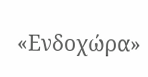«Ενδοχώρα»